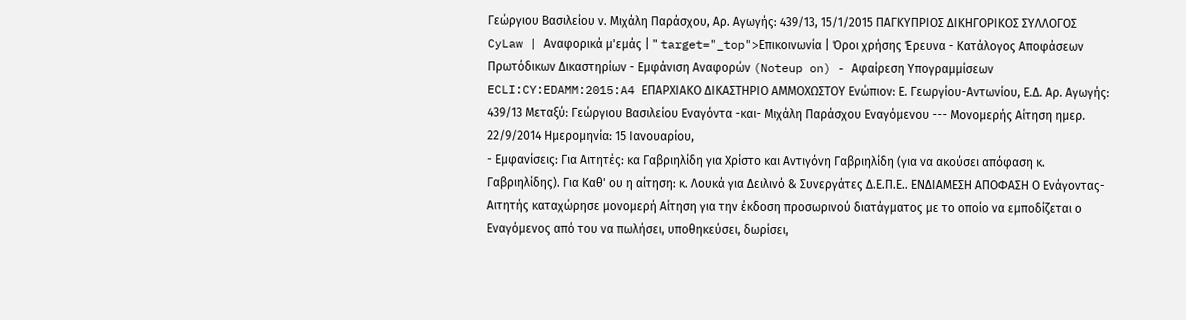Γεώργιου Βασιλείου ν. Μιχάλη Παράσχου, Αρ. Αγωγής: 439/13, 15/1/2015 ΠΑΓΚΥΠΡΙΟΣ ΔΙΚΗΓΟΡΙΚΟΣ ΣΥΛΛΟΓΟΣ CyLaw | Αναφορικά μ'εμάς | " target="_top">Επικοινωνία | Όροι χρήσης Έρευνα - Κατάλογος Αποφάσεων Πρωτόδικων Δικαστηρίων - Εμφάνιση Αναφορών (Noteup on) - Αφαίρεση Υπογραμμίσεων ECLI:CY:EDAMM:2015:A4 ΕΠΑΡΧΙΑΚΟ ΔΙΚΑΣΤΗΡΙΟ ΑΜΜΟΧΩΣΤΟΥ Ενώπιον: Ε. Γεωργίου-Αντωνίου, Ε.Δ. Αρ. Αγωγής: 439/13 Μεταξύ: Γεώργιου Βασιλείου Εναγόντα -και- Μιχάλη Παράσχου Εναγόμενου --- Μονομερής Αίτηση ημερ. 22/9/2014 Ημερομηνία: 15 Ιανουαρίου,
- Εμφανίσεις: Για Αιτητές: κα Γαβριηλίδη για Χρίστο και Αντιγόνη Γαβριηλίδη (για να ακούσει απόφαση κ. Γαβριηλίδης). Για Καθ' ου η αίτηση: κ. Λουκά για Δειλινό & Συνεργάτες Δ.Ε.Π.Ε.. ΕΝΔΙΑΜΕΣΗ ΑΠΟΦΑΣΗ Ο Ενάγοντας-Αιτητής καταχώρησε μονομερή Αίτηση για την έκδοση προσωρινού διατάγματος με το οποίο να εμποδίζεται ο Εναγόμενος από του να πωλήσει, υποθηκεύσει, δωρίσει,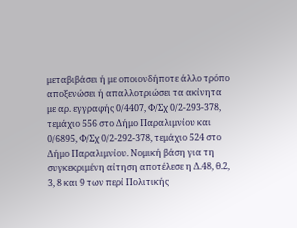μεταβιβάσει ή με οποιονδήποτε άλλο τρόπο αποξενώσει ή απαλλοτριώσει τα ακίνητα με αρ. εγγραφής 0/4407, Φ/Σχ 0/2-293-378, τεμάχιο 556 στο Δήμο Παραλιμνίου και 0/6895, Φ/Σχ 0/2-292-378, τεμάχιο 524 στο Δήμο Παραλιμνίου. Νομική βάση για τη συγκεκριμένη αίτηση αποτέλεσε η Δ.48, θ.2, 3, 8 και 9 των περί Πολιτικής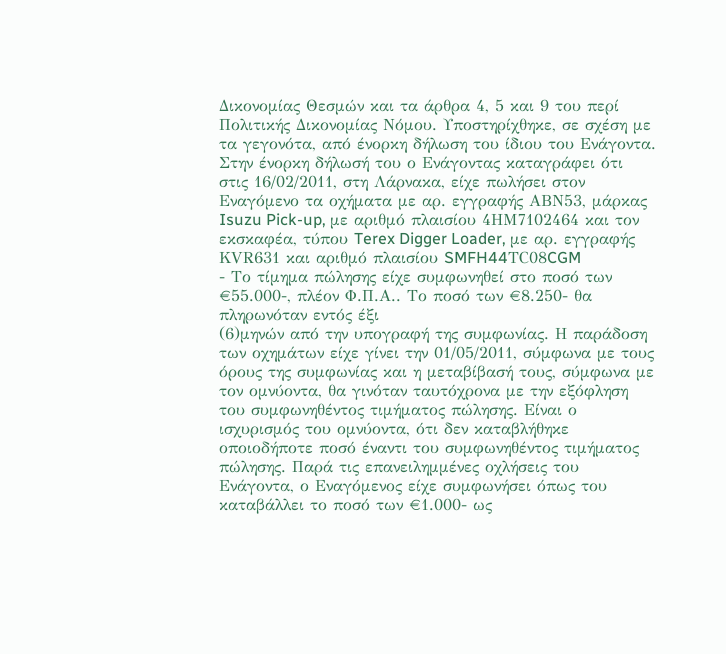Δικονομίας Θεσμών και τα άρθρα 4, 5 και 9 του περί Πολιτικής Δικονομίας Νόμου. Υποστηρίχθηκε, σε σχέση με τα γεγονότα, από ένορκη δήλωση του ίδιου του Ενάγοντα. Στην ένορκη δήλωσή του ο Ενάγοντας καταγράφει ότι στις 16/02/2011, στη Λάρνακα, είχε πωλήσει στον Εναγόμενο τα οχήματα με αρ. εγγραφής ΑΒΝ53, μάρκας Isuzu Pick-up, με αριθμό πλαισίου 4ΗΜ7102464 και τον εκσκαφέα, τύπου Terex Digger Loader, με αρ. εγγραφής ΚVR631 και αριθμό πλαισίου SMFH44ΤC08CGM
- Το τίμημα πώλησης είχε συμφωνηθεί στο ποσό των €55.000-, πλέον Φ.Π.Α.. Το ποσό των €8.250- θα πληρωνόταν εντός έξι
(6)μηνών από την υπογραφή της συμφωνίας. Η παράδοση των οχημάτων είχε γίνει την 01/05/2011, σύμφωνα με τους όρους της συμφωνίας και η μεταβίβασή τους, σύμφωνα με τον ομνύοντα, θα γινόταν ταυτόχρονα με την εξόφληση του συμφωνηθέντος τιμήματος πώλησης. Είναι ο ισχυρισμός του ομνύοντα, ότι δεν καταβλήθηκε οποιοδήποτε ποσό έναντι του συμφωνηθέντος τιμήματος πώλησης. Παρά τις επανειλημμένες οχλήσεις του Ενάγοντα, ο Εναγόμενος είχε συμφωνήσει όπως του καταβάλλει το ποσό των €1.000- ως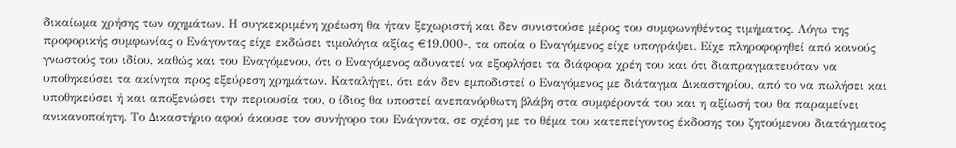δικαίωμα χρήσης των οχημάτων. Η συγκεκριμένη χρέωση θα ήταν ξεχωριστή και δεν συνιστούσε μέρος του συμφωνηθέντος τιμήματος. Λόγω της προφορικής συμφωνίας ο Ενάγοντας είχε εκδώσει τιμολόγια αξίας €19.000-, τα οποία ο Εναγόμενος είχε υπογράψει. Είχε πληροφορηθεί από κοινούς γνωστούς του ιδίου, καθώς και του Εναγόμενου, ότι ο Εναγόμενος αδυνατεί να εξοφλήσει τα διάφορα χρέη του και ότι διαπραγματευόταν να υποθηκεύσει τα ακίνητα προς εξεύρεση χρημάτων. Καταλήγει, ότι εάν δεν εμποδιστεί ο Εναγόμενος με διάταγμα Δικαστηρίου, από το να πωλήσει και υποθηκεύσει ή και αποξενώσει την περιουσία του, ο ίδιος θα υποστεί ανεπανόρθωτη βλάβη στα συμφέροντά του και η αξίωσή του θα παραμείνει ανικανοποίητη. Το Δικαστήριο αφού άκουσε τον συνήγορο του Ενάγοντα, σε σχέση με το θέμα του κατεπείγοντος έκδοσης του ζητούμενου διατάγματος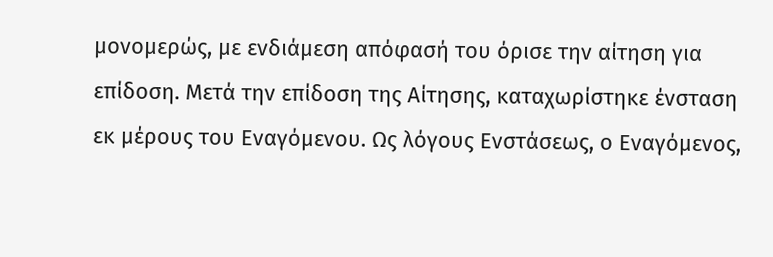μονομερώς, με ενδιάμεση απόφασή του όρισε την αίτηση για επίδοση. Μετά την επίδοση της Αίτησης, καταχωρίστηκε ένσταση εκ μέρους του Εναγόμενου. Ως λόγους Ενστάσεως, ο Εναγόμενος,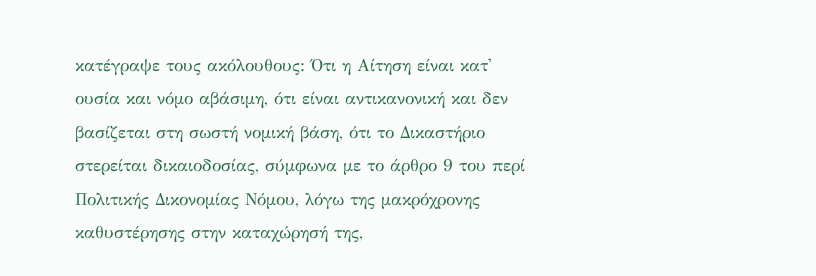κατέγραψε τους ακόλουθους: Ότι η Αίτηση είναι κατ' ουσία και νόμο αβάσιμη, ότι είναι αντικανονική και δεν βασίζεται στη σωστή νομική βάση, ότι το Δικαστήριο στερείται δικαιοδοσίας, σύμφωνα με το άρθρο 9 του περί Πολιτικής Δικονομίας Νόμου, λόγω της μακρόχρονης καθυστέρησης στην καταχώρησή της,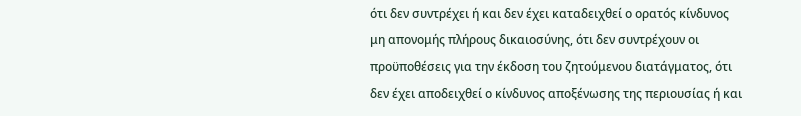ότι δεν συντρέχει ή και δεν έχει καταδειχθεί ο ορατός κίνδυνος μη απονομής πλήρους δικαιοσύνης, ότι δεν συντρέχουν οι προϋποθέσεις για την έκδοση του ζητούμενου διατάγματος, ότι δεν έχει αποδειχθεί ο κίνδυνος αποξένωσης της περιουσίας ή και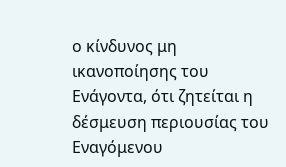ο κίνδυνος μη ικανοποίησης του Ενάγοντα, ότι ζητείται η δέσμευση περιουσίας του Εναγόμενου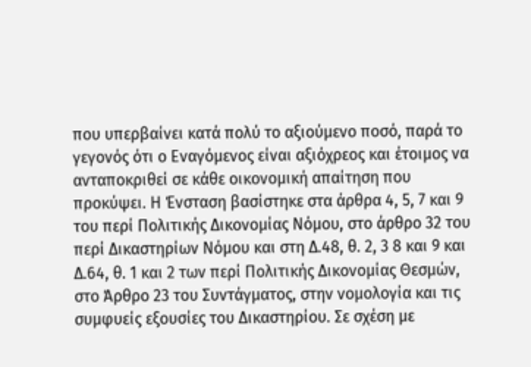που υπερβαίνει κατά πολύ το αξιούμενο ποσό, παρά το γεγονός ότι ο Εναγόμενος είναι αξιόχρεος και έτοιμος να ανταποκριθεί σε κάθε οικονομική απαίτηση που προκύψει. Η Ένσταση βασίστηκε στα άρθρα 4, 5, 7 και 9 του περί Πολιτικής Δικονομίας Νόμου, στο άρθρο 32 του περί Δικαστηρίων Νόμου και στη Δ.48, θ. 2, 3 8 και 9 και Δ.64, θ. 1 και 2 των περί Πολιτικής Δικονομίας Θεσμών, στο Άρθρο 23 του Συντάγματος, στην νομολογία και τις συμφυείς εξουσίες του Δικαστηρίου. Σε σχέση με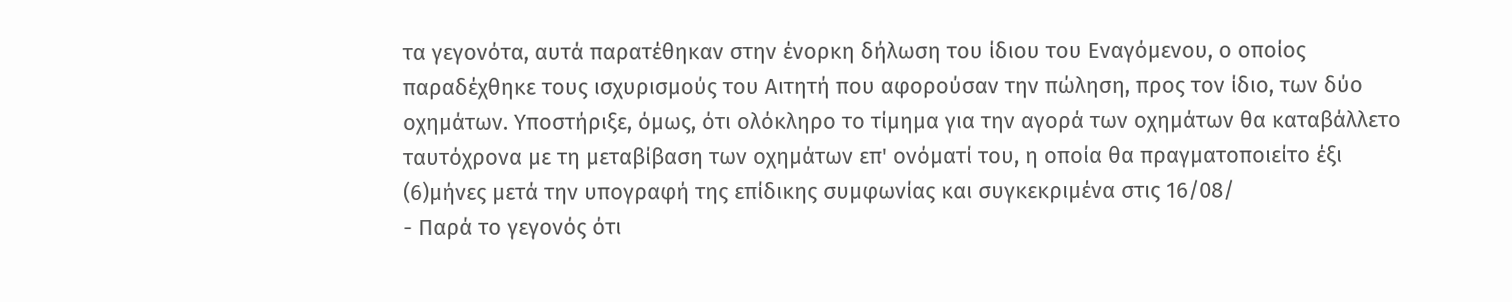τα γεγονότα, αυτά παρατέθηκαν στην ένορκη δήλωση του ίδιου του Εναγόμενου, ο οποίος παραδέχθηκε τους ισχυρισμούς του Αιτητή που αφορούσαν την πώληση, προς τoν ίδιο, των δύο οχημάτων. Υποστήριξε, όμως, ότι ολόκληρο το τίμημα για την αγορά των οχημάτων θα καταβάλλετο ταυτόχρονα με τη μεταβίβαση των οχημάτων επ' ονόματί του, η οποία θα πραγματοποιείτο έξι
(6)μήνες μετά την υπογραφή της επίδικης συμφωνίας και συγκεκριμένα στις 16/08/
- Παρά το γεγονός ότι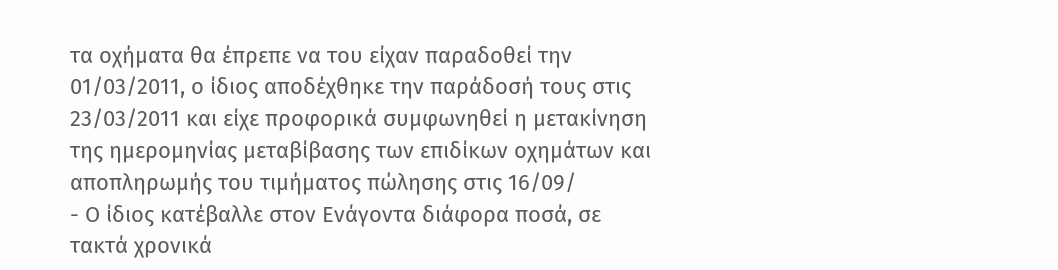τα οχήματα θα έπρεπε να του είχαν παραδοθεί την 01/03/2011, ο ίδιος αποδέχθηκε την παράδοσή τους στις 23/03/2011 και είχε προφορικά συμφωνηθεί η μετακίνηση της ημερομηνίας μεταβίβασης των επιδίκων οχημάτων και αποπληρωμής του τιμήματος πώλησης στις 16/09/
- Ο ίδιος κατέβαλλε στον Ενάγοντα διάφορα ποσά, σε τακτά χρονικά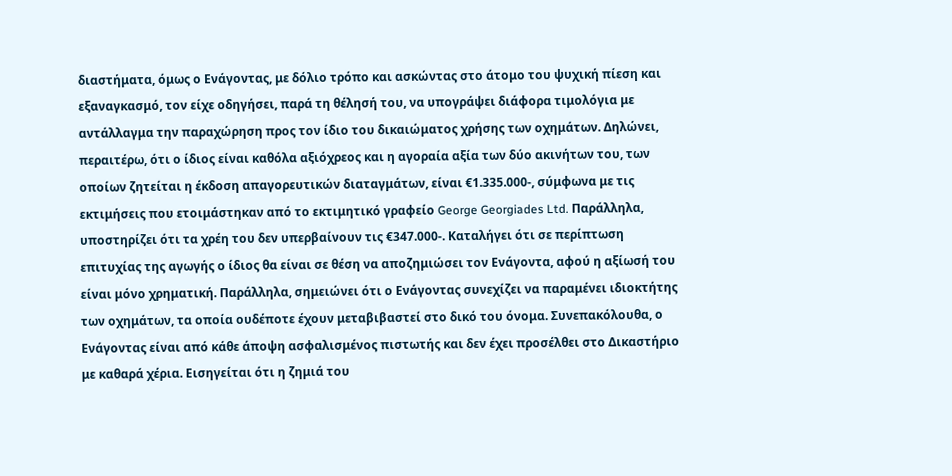διαστήματα, όμως ο Ενάγοντας, με δόλιο τρόπο και ασκώντας στο άτομο του ψυχική πίεση και εξαναγκασμό, τον είχε οδηγήσει, παρά τη θέλησή του, να υπογράψει διάφορα τιμολόγια με αντάλλαγμα την παραχώρηση προς τον ίδιο του δικαιώματος χρήσης των οχημάτων. Δηλώνει, περαιτέρω, ότι ο ίδιος είναι καθόλα αξιόχρεος και η αγοραία αξία των δύο ακινήτων του, των οποίων ζητείται η έκδοση απαγορευτικών διαταγμάτων, είναι €1.335.000-, σύμφωνα με τις εκτιμήσεις που ετοιμάστηκαν από το εκτιμητικό γραφείο George Georgiades Ltd. Παράλληλα, υποστηρίζει ότι τα χρέη του δεν υπερβαίνουν τις €347.000-. Καταλήγει ότι σε περίπτωση επιτυχίας της αγωγής ο ίδιος θα είναι σε θέση να αποζημιώσει τoν Ενάγοντα, αφού η αξίωσή του είναι μόνο χρηματική. Παράλληλα, σημειώνει ότι ο Ενάγοντας συνεχίζει να παραμένει ιδιοκτήτης των οχημάτων, τα οποία ουδέποτε έχουν μεταβιβαστεί στο δικό του όνομα. Συνεπακόλουθα, ο Ενάγοντας είναι από κάθε άποψη ασφαλισμένος πιστωτής και δεν έχει προσέλθει στο Δικαστήριο με καθαρά χέρια. Εισηγείται ότι η ζημιά του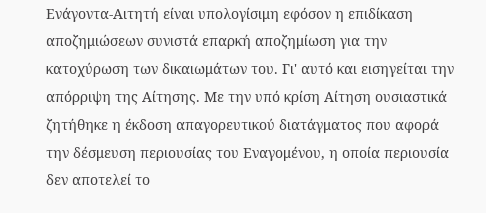Ενάγοντα-Αιτητή είναι υπολογίσιμη εφόσον η επιδίκαση αποζημιώσεων συνιστά επαρκή αποζημίωση για την κατοχύρωση των δικαιωμάτων του. Γι' αυτό και εισηγείται την απόρριψη της Αίτησης. Με την υπό κρίση Αίτηση ουσιαστικά ζητήθηκε η έκδοση απαγορευτικού διατάγματος που αφορά την δέσμευση περιουσίας του Εναγομένου, η οποία περιουσία δεν αποτελεί το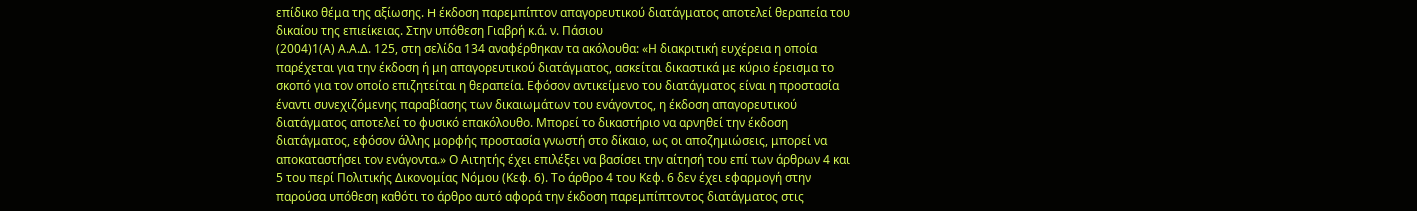επίδικο θέμα της αξίωσης. H έκδοση παρεμπίπτον απαγορευτικού διατάγματος αποτελεί θεραπεία του δικαίου της επιείκειας. Στην υπόθεση Γιαβρή κ.ά. ν. Πάσιου
(2004)1(Α) Α.Α.Δ. 125, στη σελίδα 134 αναφέρθηκαν τα ακόλουθα: «Η διακριτική ευχέρεια η οποία παρέχεται για την έκδοση ή μη απαγορευτικού διατάγματος, ασκείται δικαστικά με κύριο έρεισμα το σκοπό για τον οποίο επιζητείται η θεραπεία. Εφόσον αντικείμενο του διατάγματος είναι η προστασία έναντι συνεχιζόμενης παραβίασης των δικαιωμάτων του ενάγοντος, η έκδοση απαγορευτικού διατάγματος αποτελεί το φυσικό επακόλουθο. Μπορεί το δικαστήριο να αρνηθεί την έκδοση διατάγματος, εφόσον άλλης μορφής προστασία γνωστή στο δίκαιο, ως οι αποζημιώσεις, μπορεί να αποκαταστήσει τον ενάγοντα.» Ο Αιτητής έχει επιλέξει να βασίσει την αίτησή του επί των άρθρων 4 και 5 του περί Πολιτικής Δικονομίας Νόμου (Κεφ. 6). Το άρθρο 4 του Κεφ. 6 δεν έχει εφαρμογή στην παρούσα υπόθεση καθότι το άρθρο αυτό αφορά την έκδοση παρεμπίπτοντος διατάγματος στις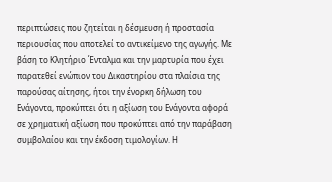περιπτώσεις που ζητείται η δέσμευση ή προστασία περιουσίας που αποτελεί το αντικείμενο της αγωγής. Με βάση το Κλητήριο Ένταλμα και την μαρτυρία που έχει παρατεθεί ενώπιον του Δικαστηρίου στα πλαίσια της παρούσας αίτησης, ήτοι την ένορκη δήλωση του Ενάγοντα, προκύπτει ότι η αξίωση του Ενάγοντα αφορά σε χρηματική αξίωση που προκύπτει από την παράβαση συμβολαίου και την έκδοση τιμολογίων. Η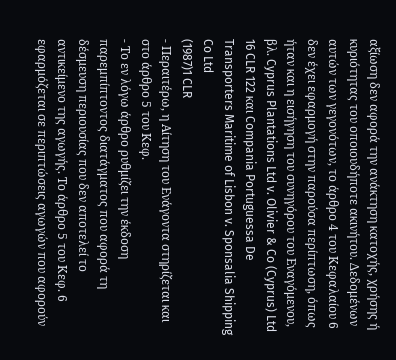αξίωση δεν αφορά την ανάκτηση κατοχής, χρήσης ή κυριότητας του οποιουδήποτε ακινήτου. Δεδομένων αυτών των γεγονότων, το άρθρο 4 του Κεφαλαίου 6 δεν έχει εφαρμογή στην παρούσα περίπτωση, όπως ήταν και η εισήγηση του συνηγόρου του Εναγόμενου, βλ. Cyprus Plantations Ltd v. Olivier & Co (Cyprus) Ltd 16 CLR 122 και Compania Portuguessa De Transporters Maritime of Lisbon v. Sponsalia Shipping Co Ltd
(1987)1 CLR
- Περαιτέρω, η Αίτηση του Ενάγοντα στηρίζεται και στο άρθρο 5 του Κεφ.
- Το εν λόγω άρθρο ρυθμίζει την έκδοση παρεμπίπτοντος διατάγματος που αφορά τη δέσμευση περιουσίας που δεν αποτελεί το αντικείμενο της αγωγής. Το άρθρο 5 του Κεφ. 6 εφαρμόζεται σε περιπτώσεις αγωγών που αφορούν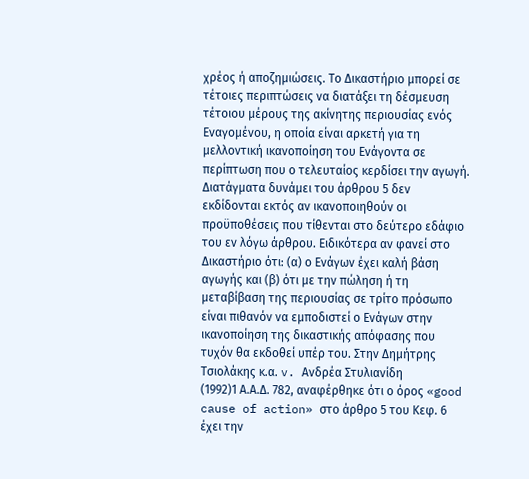χρέος ή αποζημιώσεις. Το Δικαστήριο μπορεί σε τέτοιες περιπτώσεις να διατάξει τη δέσμευση τέτοιου μέρους της ακίνητης περιουσίας ενός Eναγομένου, η οποία είναι αρκετή για τη μελλοντική ικανοποίηση του Ενάγοντα σε περίπτωση που ο τελευταίος κερδίσει την αγωγή. Διατάγματα δυνάμει του άρθρου 5 δεν εκδίδονται εκτός αν ικανοποιηθούν οι προϋποθέσεις που τίθενται στο δεύτερο εδάφιο του εν λόγω άρθρου. Ειδικότερα αν φανεί στο Δικαστήριο ότι: (α) ο Ενάγων έχει καλή βάση αγωγής και (β) ότι με την πώληση ή τη μεταβίβαση της περιουσίας σε τρίτο πρόσωπο είναι πιθανόν να εμποδιστεί ο Ενάγων στην ικανοποίηση της δικαστικής απόφασης που τυχόν θα εκδοθεί υπέρ του. Στην Δημήτρης Τσιολάκης κ.α. v. Ανδρέα Στυλιανίδη
(1992)1 Α.Α.Δ. 782, αναφέρθηκε ότι ο όρος «good cause of action» στο άρθρο 5 του Κεφ. 6 έχει την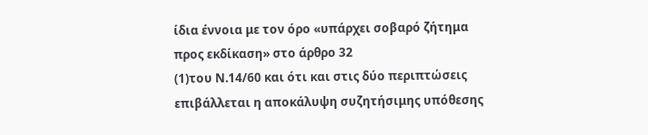ίδια έννοια με τον όρο «υπάρχει σοβαρό ζήτημα προς εκδίκαση» στο άρθρο 32
(1)του Ν.14/60 και ότι και στις δύο περιπτώσεις επιβάλλεται η αποκάλυψη συζητήσιμης υπόθεσης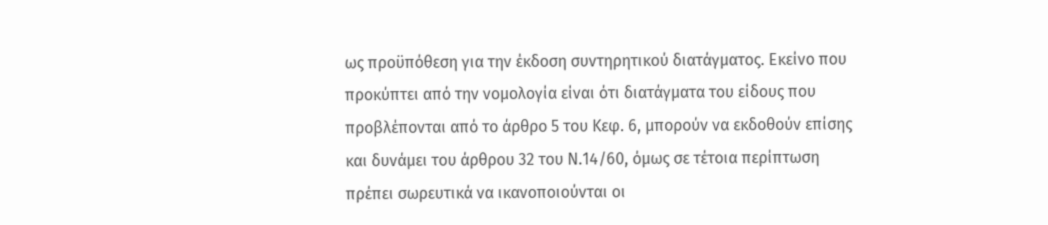ως προϋπόθεση για την έκδοση συντηρητικού διατάγματος. Εκείνο που προκύπτει από την νομολογία είναι ότι διατάγματα του είδους που προβλέπονται από το άρθρο 5 του Κεφ. 6, μπορούν να εκδοθούν επίσης και δυνάμει του άρθρου 32 του Ν.14/60, όμως σε τέτοια περίπτωση πρέπει σωρευτικά να ικανοποιούνται οι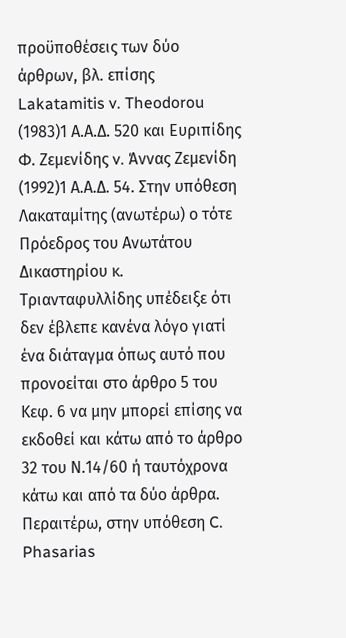προϋποθέσεις των δύο άρθρων, βλ. επίσης Lakatamitis v. Theodorou
(1983)1 Α.Α.Δ. 520 και Ευριπίδης Φ. Ζεμενίδης v. Άννας Ζεμενίδη
(1992)1 Α.Α.Δ. 54. Στην υπόθεση Λακαταμίτης (ανωτέρω) ο τότε Πρόεδρος του Ανωτάτου Δικαστηρίου κ. Τριανταφυλλίδης υπέδειξε ότι δεν έβλεπε κανένα λόγο γιατί ένα διάταγμα όπως αυτό που προνοείται στο άρθρο 5 του Κεφ. 6 να μην μπορεί επίσης να εκδοθεί και κάτω από το άρθρο 32 του Ν.14/60 ή ταυτόχρονα κάτω και από τα δύο άρθρα. Περαιτέρω, στην υπόθεση C. Phasarias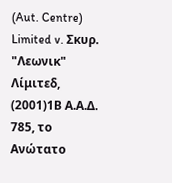(Aut. Centre) Limited v. Σκυρ. "Λεωνικ" Λίμιτεδ,
(2001)1Β Α.Α.Δ. 785, το Ανώτατο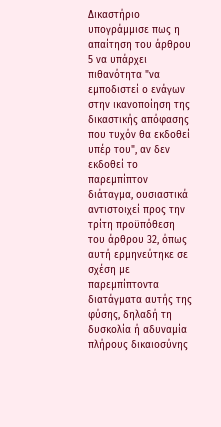Δικαστήριο υπογράμμισε πως η απαίτηση του άρθρου 5 να υπάρχει πιθανότητα "να εμποδιστεί ο ενάγων στην ικανοποίηση της δικαστικής απόφασης που τυχόν θα εκδοθεί υπέρ του", αν δεν εκδοθεί το παρεμπίπτον διάταγμα, ουσιαστικά αντιστοιχεί προς την τρίτη προϋπόθεση του άρθρου 32, όπως αυτή ερμηνεύτηκε σε σχέση με παρεμπίπτοντα διατάγματα αυτής της φύσης, δηλαδή τη δυσκολία ή αδυναμία πλήρους δικαιοσύνης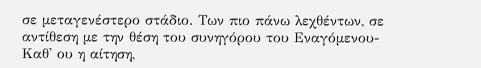σε μεταγενέστερο στάδιο. Των πιο πάνω λεχθέντων, σε αντίθεση με την θέση του συνηγόρου του Εναγόμενου-Καθ' ου η αίτηση,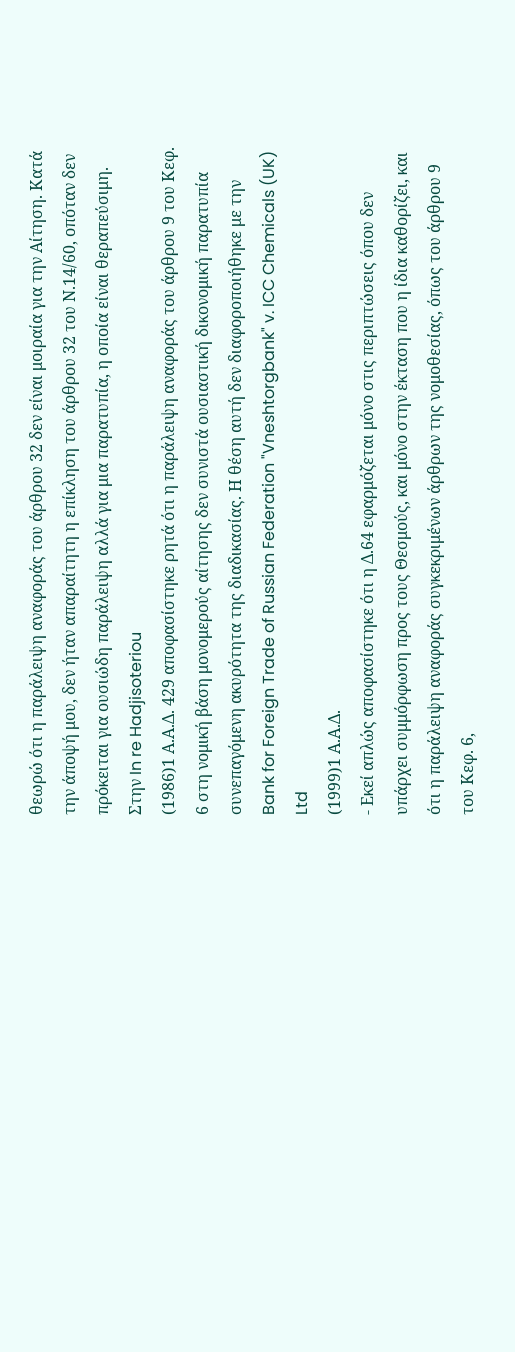θεωρώ ότι η παράλειψη αναφοράς του άρθρου 32 δεν είναι μοιραία για την Aίτηση. Κατά την άποψή μου, δεν ήταν απαραίτητη η επίκληση του άρθρου 32 του Ν.14/60, οπόταν δεν πρόκειται για ουσιώδη παράλειψη αλλά για μια παρατυπία, η οποία είναι θεραπεύσιμη. Στην In re Hadjisoteriou
(1986)1 Α.Α.Δ. 429 αποφασίστηκε ρητά ότι η παράλειψη αναφοράς του άρθρου 9 του Κεφ. 6 στη νομική βάση μονομερούς αίτησης δεν συνιστά ουσιαστική δικονομική παρατυπία συνεπαγόμενη ακυρότητα της διαδικασίας. Η θέση αυτή δεν διαφοροποιήθηκε με την Bank for Foreign Trade of Russian Federation "Vneshtorgbank" v. ICC Chemicals (UK) Ltd
(1999)1 Α.Α.Δ.
- Εκεί απλώς αποφασίστηκε ότι η Δ.64 εφαρμόζεται μόνο στις περιπτώσεις όπου δεν υπάρχει συμμόρφωση προς τους Θεσμούς, και μόνο στην έκταση που η ίδια καθορίζει, και ότι η παράλειψη αναφοράς συγκεκριμένων άρθρων της νομοθεσίας, όπως του άρθρου 9 του Κεφ. 6,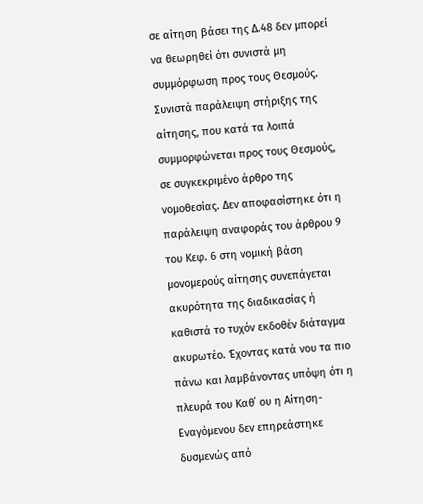σε αίτηση βάσει της Δ.48 δεν μπορεί να θεωρηθεί ότι συνιστά μη συμμόρφωση προς τους Θεσμούς. Συνιστά παράλειψη στήριξης της αίτησης, που κατά τα λοιπά συμμορφώνεται προς τους Θεσμούς, σε συγκεκριμένο άρθρο της νομοθεσίας. Δεν αποφασίστηκε ότι η παράλειψη αναφοράς του άρθρου 9 του Κεφ. 6 στη νομική βάση μονομερούς αίτησης συνεπάγεται ακυρότητα της διαδικασίας ή καθιστά το τυχόν εκδοθέν διάταγμα ακυρωτέο. Έχοντας κατά νου τα πιο πάνω και λαμβάνοντας υπόψη ότι η πλευρά του Καθ΄ ου η Αίτηση-Εναγόμενου δεν επηρεάστηκε δυσμενώς από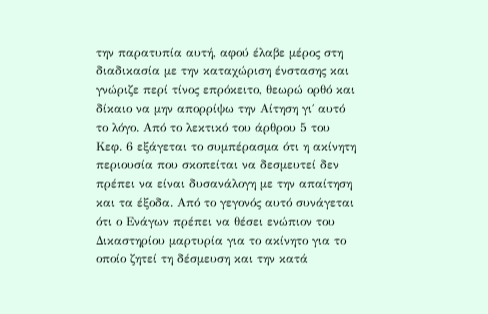την παρατυπία αυτή, αφού έλαβε μέρος στη διαδικασία με την καταχώριση ένστασης και γνώριζε περί τίνος επρόκειτο, θεωρώ ορθό και δίκαιο να μην απορρίψω την Αίτηση γι΄ αυτό το λόγο. Από το λεκτικό του άρθρου 5 του Κεφ. 6 εξάγεται το συμπέρασμα ότι η ακίνητη περιουσία που σκοπείται να δεσμευτεί δεν πρέπει να είναι δυσανάλογη με την απαίτηση και τα έξοδα. Από το γεγονός αυτό συνάγεται ότι ο Eνάγων πρέπει να θέσει ενώπιον του Δικαστηρίου μαρτυρία για το ακίνητο για το οποίο ζητεί τη δέσμευση και την κατά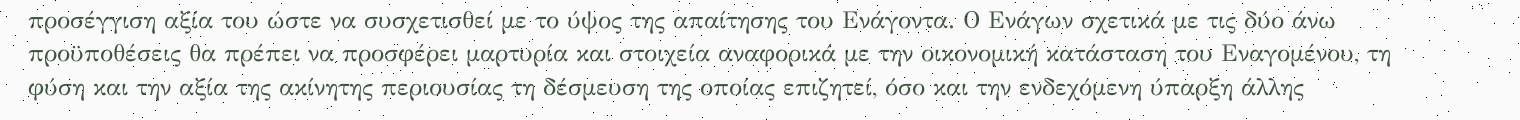προσέγγιση αξία του ώστε να συσχετισθεί με το ύψος της απαίτησης του Eνάγοντα. Ο Eνάγων σχετικά με τις δύο άνω προϋποθέσεις θα πρέπει να προσφέρει μαρτυρία και στοιχεία αναφορικά με την οικονομική κατάσταση του Eναγομένου, τη φύση και την αξία της ακίνητης περιουσίας τη δέσμευση της οποίας επιζητεί, όσο και την ενδεχόμενη ύπαρξη άλλης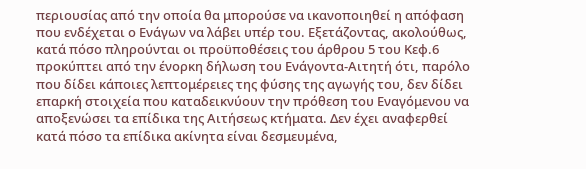περιουσίας από την οποία θα μπορούσε να ικανοποιηθεί η απόφαση που ενδέχεται ο Ενάγων να λάβει υπέρ του. Εξετάζοντας, ακολούθως, κατά πόσο πληρούνται οι προϋποθέσεις του άρθρου 5 του Κεφ.6 προκύπτει από την ένορκη δήλωση του Ενάγοντα-Αιτητή ότι, παρόλο που δίδει κάποιες λεπτομέρειες της φύσης της αγωγής του, δεν δίδει επαρκή στοιχεία που καταδεικνύουν την πρόθεση του Εναγόμενου να αποξενώσει τα επίδικα της Αιτήσεως κτήματα. Δεν έχει αναφερθεί κατά πόσο τα επίδικα ακίνητα είναι δεσμευμένα,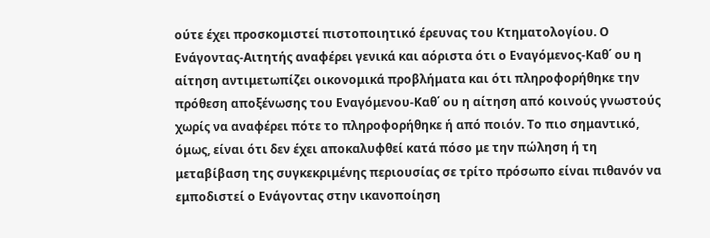ούτε έχει προσκομιστεί πιστοποιητικό έρευνας του Κτηματολογίου. Ο Ενάγοντας-Αιτητής αναφέρει γενικά και αόριστα ότι ο Εναγόμενος-Καθ΄ ου η αίτηση αντιμετωπίζει οικονομικά προβλήματα και ότι πληροφορήθηκε την πρόθεση αποξένωσης του Εναγόμενου-Καθ΄ ου η αίτηση από κοινούς γνωστούς χωρίς να αναφέρει πότε το πληροφορήθηκε ή από ποιόν. Το πιο σημαντικό, όμως, είναι ότι δεν έχει αποκαλυφθεί κατά πόσο με την πώληση ή τη μεταβίβαση της συγκεκριμένης περιουσίας σε τρίτο πρόσωπο είναι πιθανόν να εμποδιστεί ο Ενάγοντας στην ικανοποίηση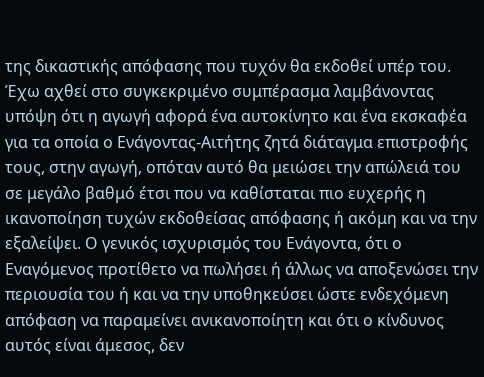της δικαστικής απόφασης που τυχόν θα εκδοθεί υπέρ του. Έχω αχθεί στο συγκεκριμένο συμπέρασμα λαμβάνοντας υπόψη ότι η αγωγή αφορά ένα αυτοκίνητο και ένα εκσκαφέα για τα οποία ο Ενάγοντας-Αιτήτης ζητά διάταγμα επιστροφής τους, στην αγωγή, οπόταν αυτό θα μειώσει την απώλειά του σε μεγάλο βαθμό έτσι που να καθίσταται πιο ευχερής η ικανοποίηση τυχών εκδοθείσας απόφασης ή ακόμη και να την εξαλείψει. Ο γενικός ισχυρισμός του Ενάγοντα, ότι ο Εναγόμενος προτίθετο να πωλήσει ή άλλως να αποξενώσει την περιουσία του ή και να την υποθηκεύσει ώστε ενδεχόμενη απόφαση να παραμείνει ανικανοποίητη και ότι ο κίνδυνος αυτός είναι άμεσος, δεν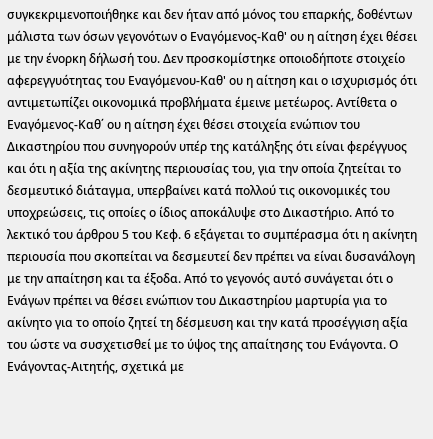συγκεκριμενοποιήθηκε και δεν ήταν από μόνος του επαρκής, δοθέντων μάλιστα των όσων γεγονότων ο Εναγόμενος-Καθ' ου η αίτηση έχει θέσει με την ένορκη δήλωσή του. Δεν προσκομίστηκε οποιοδήποτε στοιχείο αφερεγγυότητας του Εναγόμενου-Καθ' ου η αίτηση και ο ισχυρισμός ότι αντιμετωπίζει οικονομικά προβλήματα έμεινε μετέωρος. Αντίθετα ο Εναγόμενος-Καθ΄ ου η αίτηση έχει θέσει στοιχεία ενώπιον του Δικαστηρίου που συνηγορούν υπέρ της κατάληξης ότι είναι φερέγγυος και ότι η αξία της ακίνητης περιουσίας του, για την οποία ζητείται το δεσμευτικό διάταγμα, υπερβαίνει κατά πολλού τις οικονομικές του υποχρεώσεις, τις οποίες ο ίδιος αποκάλυψε στο Δικαστήριο. Από το λεκτικό του άρθρου 5 του Κεφ. 6 εξάγεται το συμπέρασμα ότι η ακίνητη περιουσία που σκοπείται να δεσμευτεί δεν πρέπει να είναι δυσανάλογη με την απαίτηση και τα έξοδα. Από το γεγονός αυτό συνάγεται ότι ο Ενάγων πρέπει να θέσει ενώπιον του Δικαστηρίου μαρτυρία για το ακίνητο για το οποίο ζητεί τη δέσμευση και την κατά προσέγγιση αξία του ώστε να συσχετισθεί με το ύψος της απαίτησης του Ενάγοντα. Ο Ενάγοντας-Αιτητής, σχετικά με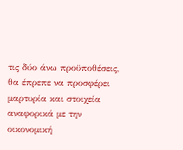τις δύο άνω προϋποθέσεις, θα έπρεπε να προσφέρει μαρτυρία και στοιχεία αναφορικά με την οικονομική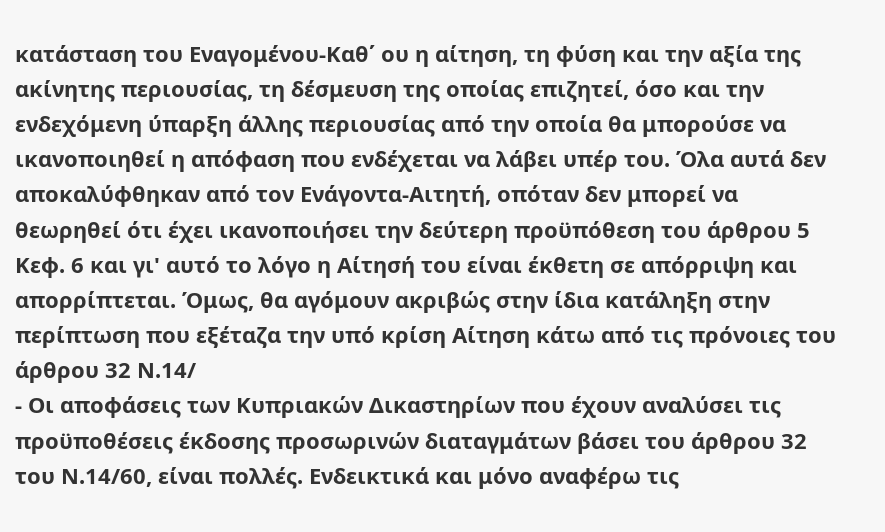κατάσταση του Εναγομένου-Καθ΄ ου η αίτηση, τη φύση και την αξία της ακίνητης περιουσίας, τη δέσμευση της οποίας επιζητεί, όσο και την ενδεχόμενη ύπαρξη άλλης περιουσίας από την οποία θα μπορούσε να ικανοποιηθεί η απόφαση που ενδέχεται να λάβει υπέρ του. Όλα αυτά δεν αποκαλύφθηκαν από τον Ενάγοντα-Αιτητή, οπόταν δεν μπορεί να θεωρηθεί ότι έχει ικανοποιήσει την δεύτερη προϋπόθεση του άρθρου 5 Κεφ. 6 και γι' αυτό το λόγο η Αίτησή του είναι έκθετη σε απόρριψη και απορρίπτεται. Όμως, θα αγόμουν ακριβώς στην ίδια κατάληξη στην περίπτωση που εξέταζα την υπό κρίση Αίτηση κάτω από τις πρόνοιες του άρθρου 32 Ν.14/
- Οι αποφάσεις των Κυπριακών Δικαστηρίων που έχουν αναλύσει τις προϋποθέσεις έκδοσης προσωρινών διαταγμάτων βάσει του άρθρου 32 του Ν.14/60, είναι πολλές. Ενδεικτικά και μόνο αναφέρω τις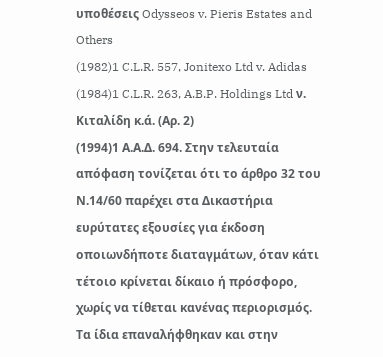υποθέσεις Odysseos v. Pieris Estates and Others
(1982)1 C.L.R. 557, Jonitexo Ltd v. Adidas
(1984)1 C.L.R. 263, A.B.P. Holdings Ltd ν. Κιταλίδη κ.ά. (Αρ. 2)
(1994)1 Α.Α.Δ. 694. Στην τελευταία απόφαση τονίζεται ότι το άρθρο 32 του Ν.14/60 παρέχει στα Δικαστήρια ευρύτατες εξουσίες για έκδοση οποιωνδήποτε διαταγμάτων, όταν κάτι τέτοιο κρίνεται δίκαιο ή πρόσφορο, χωρίς να τίθεται κανένας περιορισμός. Τα ίδια επαναλήφθηκαν και στην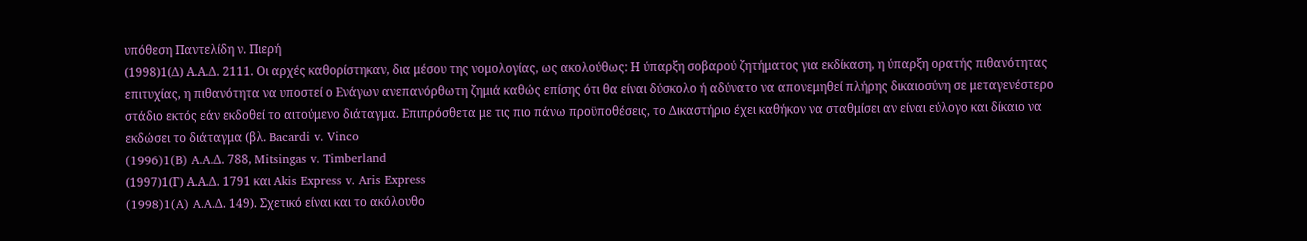υπόθεση Παντελίδη ν. Πιερή
(1998)1(Δ) Α.Α.Δ. 2111. Οι αρχές καθορίστηκαν, δια μέσου της νομολογίας, ως ακολούθως: Η ύπαρξη σοβαρού ζητήματος για εκδίκαση, η ύπαρξη ορατής πιθανότητας επιτυχίας, η πιθανότητα να υποστεί ο Ενάγων ανεπανόρθωτη ζημιά καθώς επίσης ότι θα είναι δύσκολο ή αδύνατο να απονεμηθεί πλήρης δικαιοσύνη σε μεταγενέστερο στάδιο εκτός εάν εκδοθεί το αιτούμενο διάταγμα. Επιπρόσθετα με τις πιο πάνω προϋποθέσεις, το Δικαστήριο έχει καθήκον να σταθμίσει αν είναι εύλογο και δίκαιο να εκδώσει το διάταγμα (βλ. Bacardi v. Vinco
(1996)1(B) A.A.Δ. 788, Mitsingas v. Timberland
(1997)1(Γ) Α.Α.Δ. 1791 και Akis Express v. Aris Express
(1998)1(A) A.A.Δ. 149). Σχετικό είναι και το ακόλουθο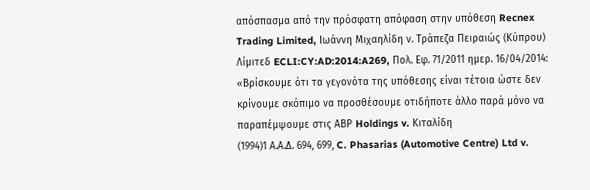απόσπασμα από την πρόσφατη απόφαση στην υπόθεση Recnex Trading Limited, Ιωάννη Μιχαηλίδη ν. Τράπεζα Πειραιώς (Κύπρου) Λίμιτεδ ECLI:CY:AD:2014:A269, Πολ. Εφ. 71/2011 ημερ. 16/04/2014: «Βρίσκουμε ότι τα γεγονότα της υπόθεσης είναι τέτοια ώστε δεν κρίνουμε σκόπιμο να προσθέσουμε οτιδήποτε άλλο παρά μόνο να παραπέμψουμε στις ΑΒΡ Holdings v. Κιταλίδη
(1994)1 Α.Α.Δ. 694, 699, C. Phasarias (Automotive Centre) Ltd v.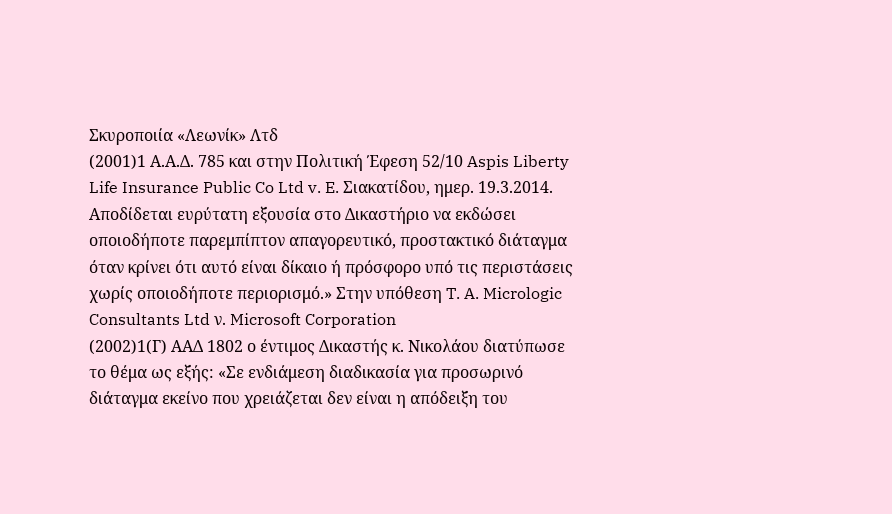Σκυροποιία «Λεωνίκ» Λτδ
(2001)1 Α.Α.Δ. 785 και στην Πολιτική Έφεση 52/10 Aspis Liberty Life Insurance Public Co Ltd v. E. Σιακατίδου, ημερ. 19.3.2014. Αποδίδεται ευρύτατη εξουσία στο Δικαστήριο να εκδώσει οποιοδήποτε παρεμπίπτον απαγορευτικό, προστακτικό διάταγμα όταν κρίνει ότι αυτό είναι δίκαιο ή πρόσφορο υπό τις περιστάσεις χωρίς οποιοδήποτε περιορισμό.» Στην υπόθεση T. A. Micrologic Consultants Ltd ν. Microsoft Corporation
(2002)1(Γ) ΑΑΔ 1802 ο έντιμος Δικαστής κ. Νικολάου διατύπωσε το θέμα ως εξής: «Σε ενδιάμεση διαδικασία για προσωρινό διάταγμα εκείνο που χρειάζεται δεν είναι η απόδειξη του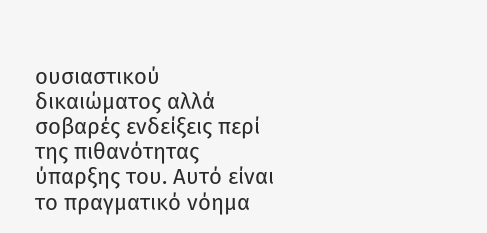ουσιαστικού δικαιώματος αλλά σοβαρές ενδείξεις περί της πιθανότητας ύπαρξης του. Αυτό είναι το πραγματικό νόημα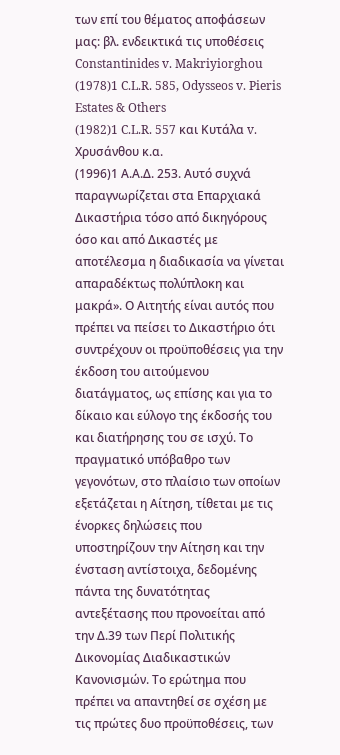των επί του θέματος αποφάσεων μας: βλ. ενδεικτικά τις υποθέσεις Constantinides v. Makriyiorghou
(1978)1 C.L.R. 585, Odysseos v. Pieris Estates & Others
(1982)1 C.L.R. 557 και Κυτάλα v. Χρυσάνθου κ.α.
(1996)1 Α.Α.Δ. 253. Αυτό συχνά παραγνωρίζεται στα Επαρχιακά Δικαστήρια τόσο από δικηγόρους όσο και από Δικαστές με αποτέλεσμα η διαδικασία να γίνεται απαραδέκτως πολύπλοκη και μακρά». Ο Αιτητής είναι αυτός που πρέπει να πείσει το Δικαστήριο ότι συντρέχουν οι προϋποθέσεις για την έκδοση του αιτούμενου διατάγματος, ως επίσης και για το δίκαιο και εύλογο της έκδοσής του και διατήρησης του σε ισχύ. Το πραγματικό υπόβαθρο των γεγονότων, στο πλαίσιο των οποίων εξετάζεται η Αίτηση, τίθεται με τις ένορκες δηλώσεις που υποστηρίζουν την Αίτηση και την ένσταση αντίστοιχα, δεδομένης πάντα της δυνατότητας αντεξέτασης που προνοείται από την Δ.39 των Περί Πολιτικής Δικονομίας Διαδικαστικών Κανονισμών. Το ερώτημα που πρέπει να απαντηθεί σε σχέση με τις πρώτες δυο προϋποθέσεις, των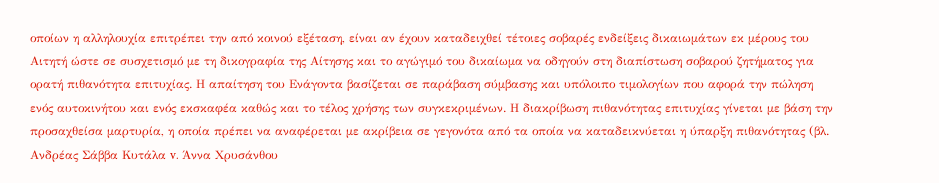οποίων η αλληλουχία επιτρέπει την από κοινού εξέταση, είναι αν έχουν καταδειχθεί τέτοιες σοβαρές ενδείξεις δικαιωμάτων εκ μέρους του Αιτητή ώστε σε συσχετισμό με τη δικογραφία της Αίτησης και το αγώγιμό του δικαίωμα να οδηγούν στη διαπίστωση σοβαρού ζητήματος για ορατή πιθανότητα επιτυχίας. Η απαίτηση του Ενάγοντα βασίζεται σε παράβαση σύμβασης και υπόλοιπο τιμολογίων που αφορά την πώληση ενός αυτοκινήτου και ενός εκσκαφέα καθώς και το τέλος χρήσης των συγκεκριμένων. Η διακρίβωση πιθανότητας επιτυχίας γίνεται με βάση την προσαχθείσα μαρτυρία, η οποία πρέπει να αναφέρεται με ακρίβεια σε γεγονότα από τα οποία να καταδεικνύεται η ύπαρξη πιθανότητας (βλ. Ανδρέας Σάββα Κυτάλα v. Άννα Χρυσάνθου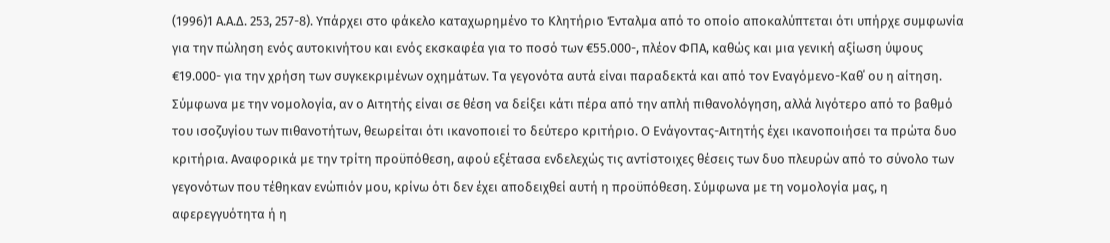(1996)1 Α.Α.Δ. 253, 257-8). Υπάρχει στο φάκελο καταχωρημένο το Κλητήριο Ένταλμα από το οποίο αποκαλύπτεται ότι υπήρχε συμφωνία για την πώληση ενός αυτοκινήτου και ενός εκσκαφέα για το ποσό των €55.000-, πλέον ΦΠΑ, καθώς και μια γενική αξίωση ύψους €19.000- για την χρήση των συγκεκριμένων οχημάτων. Τα γεγονότα αυτά είναι παραδεκτά και από τον Εναγόμενο-Καθ΄ ου η αίτηση. Σύμφωνα με την νομολογία, αν ο Αιτητής είναι σε θέση να δείξει κάτι πέρα από την απλή πιθανολόγηση, αλλά λιγότερο από το βαθμό του ισοζυγίου των πιθανοτήτων, θεωρείται ότι ικανοποιεί το δεύτερο κριτήριο. Ο Ενάγοντας-Αιτητής έχει ικανοποιήσει τα πρώτα δυο κριτήρια. Αναφορικά με την τρίτη προϋπόθεση, αφού εξέτασα ενδελεχώς τις αντίστοιχες θέσεις των δυο πλευρών από το σύνολο των γεγονότων που τέθηκαν ενώπιόν μου, κρίνω ότι δεν έχει αποδειχθεί αυτή η προϋπόθεση. Σύμφωνα με τη νομολογία μας, η αφερεγγυότητα ή η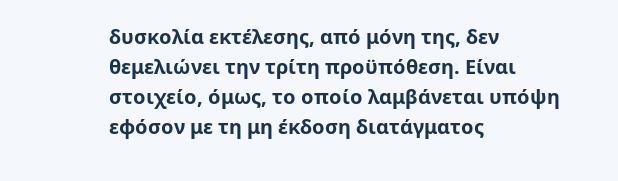δυσκολία εκτέλεσης, από μόνη της, δεν θεμελιώνει την τρίτη προϋπόθεση. Είναι στοιχείο, όμως, το οποίο λαμβάνεται υπόψη εφόσον με τη μη έκδοση διατάγματος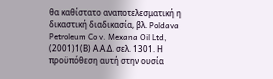θα καθίστατο αναποτελεσματική η δικαστική διαδικασία, βλ. Poldava Petroleum Co v. Mexana Oil Ltd,
(2001)1(Β) Α.Α.Δ. σελ. 1301. Η προϋπόθεση αυτή στην ουσία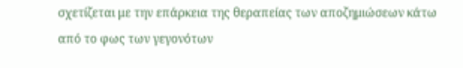σχετίζεται με την επάρκεια της θεραπείας των αποζημιώσεων κάτω από το φως των γεγονότων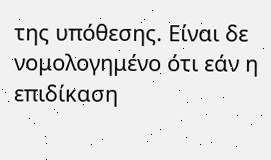της υπόθεσης. Είναι δε νομολογημένο ότι εάν η επιδίκαση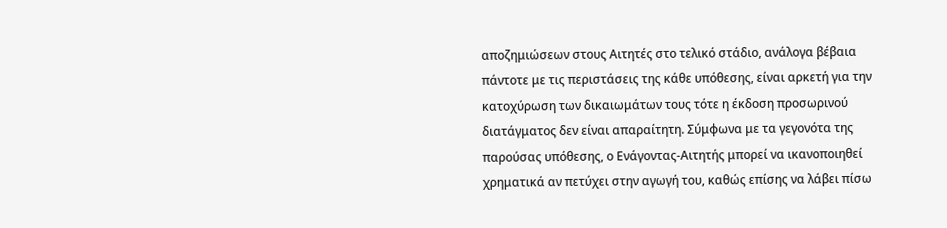αποζημιώσεων στους Αιτητές στο τελικό στάδιο, ανάλογα βέβαια πάντοτε με τις περιστάσεις της κάθε υπόθεσης, είναι αρκετή για την κατοχύρωση των δικαιωμάτων τους τότε η έκδοση προσωρινού διατάγματος δεν είναι απαραίτητη. Σύμφωνα με τα γεγονότα της παρούσας υπόθεσης, ο Ενάγοντας-Αιτητής μπορεί να ικανοποιηθεί χρηματικά αν πετύχει στην αγωγή του, καθώς επίσης να λάβει πίσω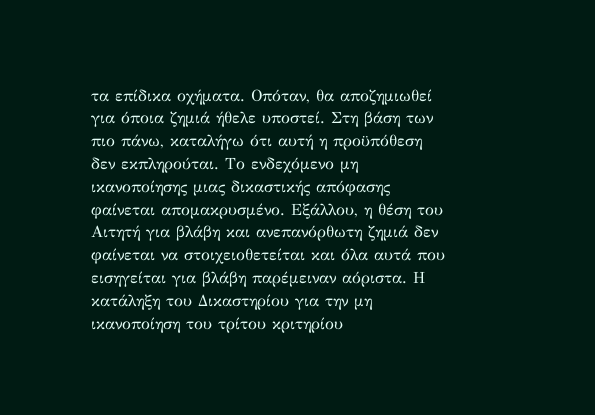τα επίδικα οχήματα. Οπόταν, θα αποζημιωθεί για όποια ζημιά ήθελε υποστεί. Στη βάση των πιο πάνω, καταλήγω ότι αυτή η προϋπόθεση δεν εκπληρούται. Το ενδεχόμενο μη ικανοποίησης μιας δικαστικής απόφασης φαίνεται απομακρυσμένο. Εξάλλου, η θέση του Αιτητή για βλάβη και ανεπανόρθωτη ζημιά δεν φαίνεται να στοιχειοθετείται και όλα αυτά που εισηγείται για βλάβη παρέμειναν αόριστα. Η κατάληξη του Δικαστηρίου για την μη ικανοποίηση του τρίτου κριτηρίου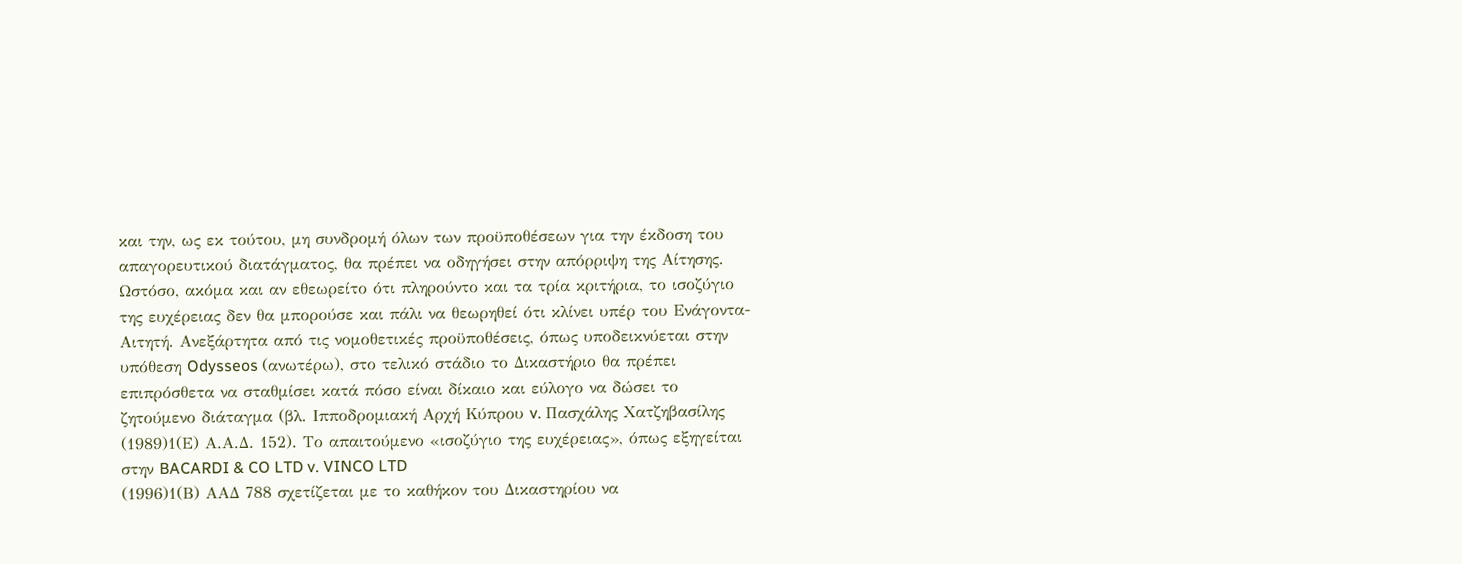και την, ως εκ τούτου, μη συνδρομή όλων των προϋποθέσεων για την έκδοση του απαγορευτικού διατάγματος, θα πρέπει να οδηγήσει στην απόρριψη της Αίτησης. Ωστόσο, ακόμα και αν εθεωρείτο ότι πληρούντο και τα τρία κριτήρια, το ισοζύγιο της ευχέρειας δεν θα μπορούσε και πάλι να θεωρηθεί ότι κλίνει υπέρ του Ενάγοντα-Αιτητή. Ανεξάρτητα από τις νομοθετικές προϋποθέσεις, όπως υποδεικνύεται στην υπόθεση Odysseos (ανωτέρω), στο τελικό στάδιο το Δικαστήριο θα πρέπει επιπρόσθετα να σταθμίσει κατά πόσο είναι δίκαιο και εύλογο να δώσει το ζητούμενο διάταγμα (βλ. Ιπποδρομιακή Αρχή Κύπρου v. Πασχάλης Χατζηβασίλης
(1989)1(Ε) Α.Α.Δ. 152). Το απαιτούμενο «ισοζύγιο της ευχέρειας», όπως εξηγείται στην BACARDI & CO LTD v. VINCO LTD
(1996)1(Β) ΑΑΔ 788 σχετίζεται με το καθήκον του Δικαστηρίου να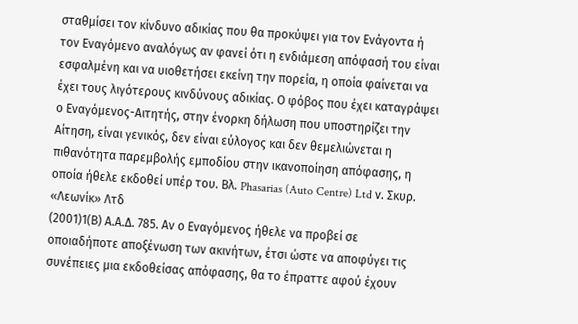σταθμίσει τον κίνδυνο αδικίας που θα προκύψει για τον Ενάγοντα ή τον Εναγόμενο αναλόγως αν φανεί ότι η ενδιάμεση απόφασή του είναι εσφαλμένη και να υιοθετήσει εκείνη την πορεία, η οποία φαίνεται να έχει τους λιγότερους κινδύνους αδικίας. Ο φόβος που έχει καταγράψει ο Εναγόμενος-Αιτητής, στην ένορκη δήλωση που υποστηρίζει την Αίτηση, είναι γενικός, δεν είναι εύλογος και δεν θεμελιώνεται η πιθανότητα παρεμβολής εμποδίου στην ικανοποίηση απόφασης, η οποία ήθελε εκδοθεί υπέρ του. Βλ. Phasarias (Auto Centre) Ltd ν. Σκυρ. «Λεωνίκ» Λτδ
(2001)1(Β) Α.Α.Δ. 785. Αν ο Εναγόμενος ήθελε να προβεί σε οποιαδήποτε αποξένωση των ακινήτων, έτσι ώστε να αποφύγει τις συνέπειες μια εκδοθείσας απόφασης, θα το έπραττε αφού έχουν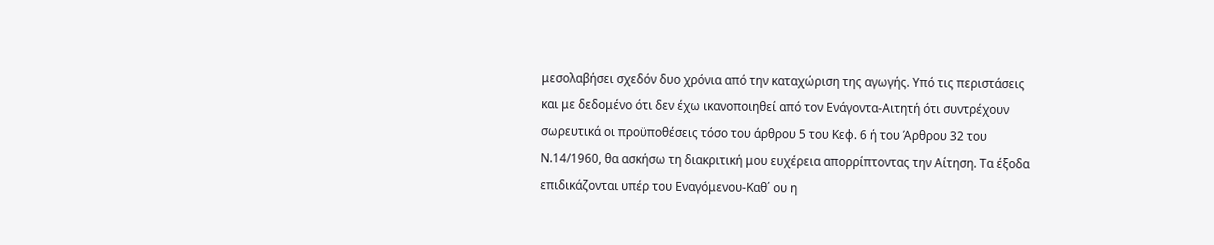μεσολαβήσει σχεδόν δυο χρόνια από την καταχώριση της αγωγής. Υπό τις περιστάσεις και με δεδομένο ότι δεν έχω ικανοποιηθεί από τον Ενάγοντα-Αιτητή ότι συντρέχουν σωρευτικά οι προϋποθέσεις τόσο του άρθρου 5 του Κεφ. 6 ή του Άρθρου 32 του Ν.14/1960, θα ασκήσω τη διακριτική μου ευχέρεια απορρίπτοντας την Αίτηση. Τα έξοδα επιδικάζονται υπέρ του Εναγόμενου-Καθ΄ ου η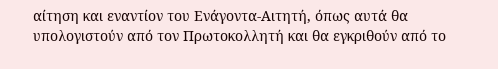αίτηση και εναντίον του Ενάγοντα-Αιτητή, όπως αυτά θα υπολογιστούν από τον Πρωτοκολλητή και θα εγκριθούν από το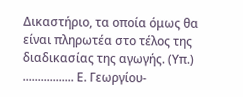Δικαστήριο, τα οποία όμως θα είναι πληρωτέα στο τέλος της διαδικασίας της αγωγής. (Υπ.) ................. Ε. Γεωργίου-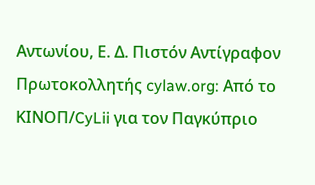Αντωνίου, Ε. Δ. Πιστόν Αντίγραφον Πρωτοκολλητής cylaw.org: Από το ΚΙΝOΠ/CyLii για τον Παγκύπριο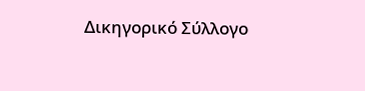Δικηγορικό Σύλλογο